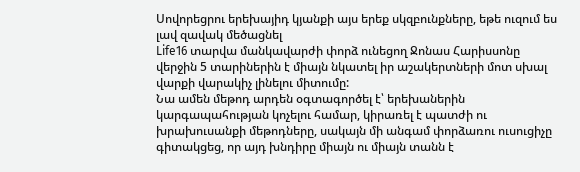Սովորեցրու երեխայիդ կյանքի այս երեք սկզբունքները, եթե ուզում ես լավ զավակ մեծացնել
Life16 տարվա մանկավարժի փորձ ունեցող Ջոնաս Հարիսսոնը վերջին 5 տարիներին է միայն նկատել իր աշակերտների մոտ սխալ վարքի վարակիչ լինելու միտումը:
Նա ամեն մեթոդ արդեն օգտագործել է՝ երեխաներին կարգապահության կոչելու համար, կիրառել է պատժի ու խրախուսանքի մեթոդները, սակայն մի անգամ փորձառու ուսուցիչը գիտակցեց, որ այդ խնդիրը միայն ու միայն տանն է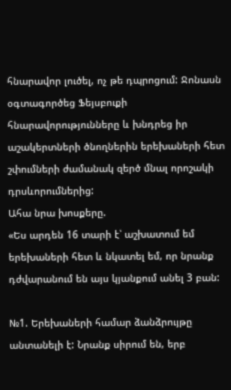հնարավոր լուծել, ոչ թե դպրոցում: Ջոնասն օգտագործեց Ֆեյսբուքի հնարավորությունները և խնդրեց իր աշակերտների ծնողներին երեխաների հետ շփումների ժամանակ զերծ մնալ որոշակի դրսևորումներից:
Ահա նրա խոսքերը.
«Ես արդեն 16 տարի է՝ աշխատում եմ երեխաների հետ և նկատել եմ, որ նրանք դժվարանում են այս կյանքում անել 3 բան:

№1. Երեխաների համար ձանձրույթը անտանելի է: Նրանք սիրում են, երբ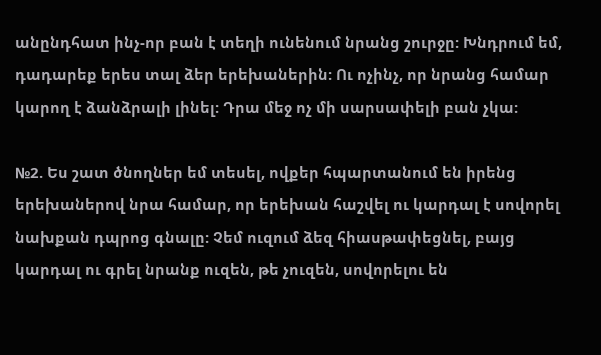անընդհատ ինչ-որ բան է տեղի ունենում նրանց շուրջը: Խնդրում եմ, դադարեք երես տալ ձեր երեխաներին: Ու ոչինչ, որ նրանց համար կարող է ձանձրալի լինել: Դրա մեջ ոչ մի սարսափելի բան չկա:

№2. Ես շատ ծնողներ եմ տեսել, ովքեր հպարտանում են իրենց երեխաներով նրա համար, որ երեխան հաշվել ու կարդալ է սովորել նախքան դպրոց գնալը: Չեմ ուզում ձեզ հիասթափեցնել, բայց կարդալ ու գրել նրանք ուզեն, թե չուզեն, սովորելու են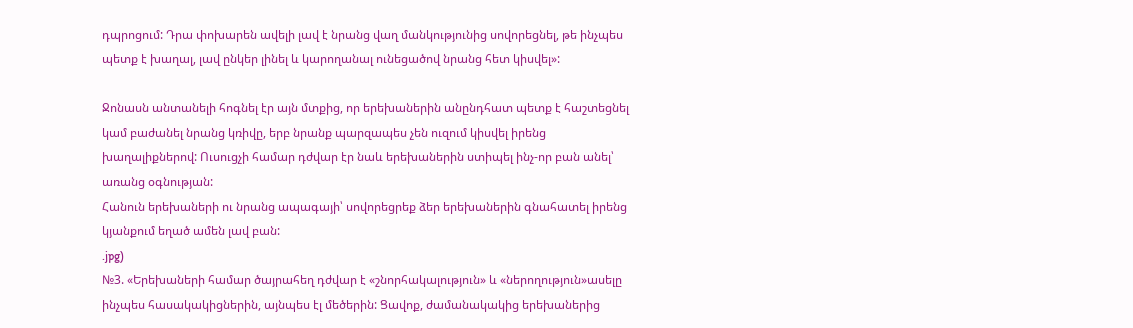դպրոցում: Դրա փոխարեն ավելի լավ է նրանց վաղ մանկությունից սովորեցնել, թե ինչպես պետք է խաղալ, լավ ընկեր լինել և կարողանալ ունեցածով նրանց հետ կիսվել»:

Ջոնասն անտանելի հոգնել էր այն մտքից, որ երեխաներին անընդհատ պետք է հաշտեցնել կամ բաժանել նրանց կռիվը, երբ նրանք պարզապես չեն ուզում կիսվել իրենց խաղալիքներով: Ուսուցչի համար դժվար էր նաև երեխաներին ստիպել ինչ-որ բան անել՝ առանց օգնության:
Հանուն երեխաների ու նրանց ապագայի՝ սովորեցրեք ձեր երեխաներին գնահատել իրենց կյանքում եղած ամեն լավ բան:
.jpg)
№3. «Երեխաների համար ծայրահեղ դժվար է «շնորհակալություն» և «ներողություն»ասելը ինչպես հասակակիցներին, այնպես էլ մեծերին: Ցավոք, ժամանակակից երեխաներից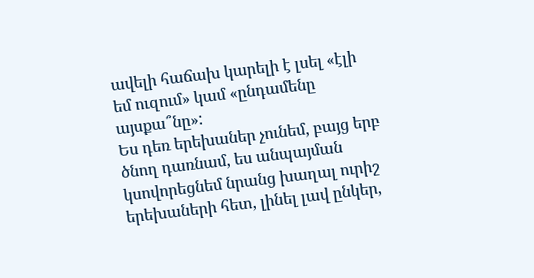ավելի հաճախ կարելի է լսել «էլի եմ ուզում» կամ «ընդամենը այսքա՞նը»:
Ես դեռ երեխաներ չունեմ, բայց երբ ծնող դառնամ, ես անպայման կսովորեցնեմ նրանց խաղալ ուրիշ երեխաների հետ, լինել լավ ընկեր,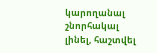կարողանալ շնորհակալ լինել, հաշտվել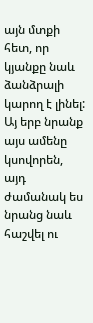այն մտքի հետ, որ կյանքը նաև ձանձրալի կարող է լինել: Այ երբ նրանք այս ամենը կսովորեն, այդ ժամանակ ես նրանց նաև հաշվել ու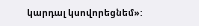կարդալ կսովորեցնեմ»: